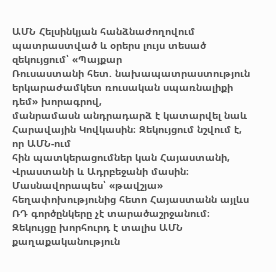ԱՄՆ Հելսինկյան հանձնաժողովում պատրաստված և օրերս լույս տեսած զեկույցում՝ «Պայքար
Ռուսաստանի հետ. նախապատրաստություն երկարաժամկետ ռուսական սպառնալիքի դեմ» խորագրով,
մանրամասն անդրադարձ է կատարվել նաև Հարավային Կովկասին։ Զեկույցում նշվում է, որ ԱՄՆ-ում
հին պատկերացումներ կան Հայաստանի, Վրաստանի և Ադրբեջանի մասին։ Մասնավորապես՝ «թավշյա»
հեղափոխությունից հետո Հայաստանն այլևս ՌԴ գործընկերը չէ տարածաշրջանում։
Զեկույցը խորհուրդ է տալիս ԱՄՆ քաղաքականություն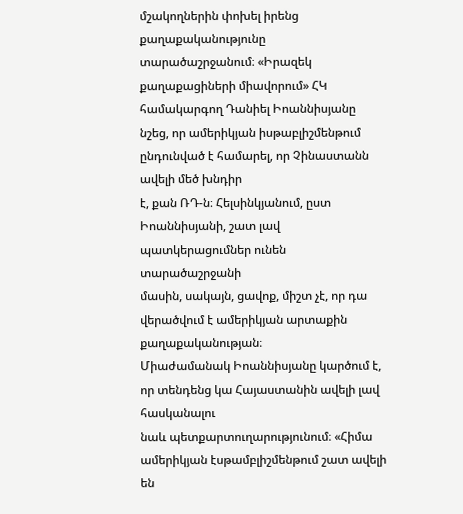մշակողներին փոխել իրենց քաղաքականությունը
տարածաշրջանում։ «Իրազեկ քաղաքացիների միավորում» ՀԿ համակարգող Դանիել Իոաննիսյանը
նշեց, որ ամերիկյան իսթաբլիշմենթում ընդունված է համարել, որ Չինաստանն ավելի մեծ խնդիր
է, քան ՌԴ-ն։ Հելսինկյանում, ըստ Իոաննիսյանի, շատ լավ պատկերացումներ ունեն տարածաշրջանի
մասին, սակայն, ցավոք, միշտ չէ, որ դա վերածվում է ամերիկյան արտաքին քաղաքականության։
Միաժամանակ Իոաննիսյանը կարծում է, որ տենդենց կա Հայաստանին ավելի լավ հասկանալու
նաև պետքարտուղարությունում։ «Հիմա ամերիկյան էսթամբլիշմենթում շատ ավելի են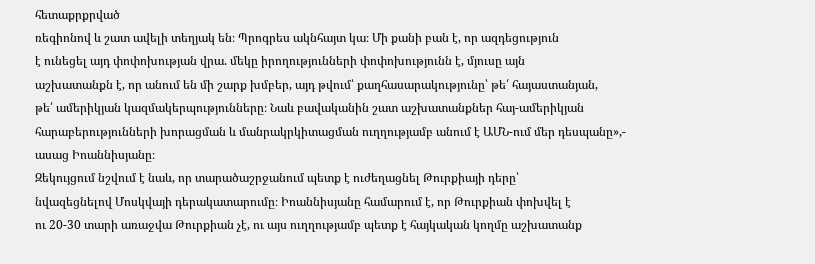հետաքրքրված
ռեգիոնով և շատ ավելի տեղյակ են։ Պրոգրես ակնհայտ կա։ Մի քանի բան է, որ ազդեցություն
է ունեցել այդ փոփոխության վրա. մեկը իրողությունների փոփոխությունն է, մյուսը այն
աշխատանքն է, որ անում են մի շարք խմբեր, այդ թվում՝ քաղհասարակությունը՝ թե՛ հայաստանյան,
թե՛ ամերիկյան կազմակերպությունները։ Նաև բավականին շատ աշխատանքներ հայ-ամերիկյան
հարաբերությունների խորացման և մանրակրկիտացման ուղղությամբ անում է ԱՄՆ-ում մեր դեսպանը»,-
ասաց Իոաննիսյանը։
Զեկույցում նշվում է նաև, որ տարածաշրջանում պետք է ուժեղացնել Թուրքիայի դերը՝
նվազեցնելով Մոսկվայի դերակատարումը։ Իոաննիսյանը համարում է, որ Թուրքիան փոխվել է
ու 20-30 տարի առաջվա Թուրքիան չէ, ու այս ուղղությամբ պետք է հայկական կողմը աշխատանք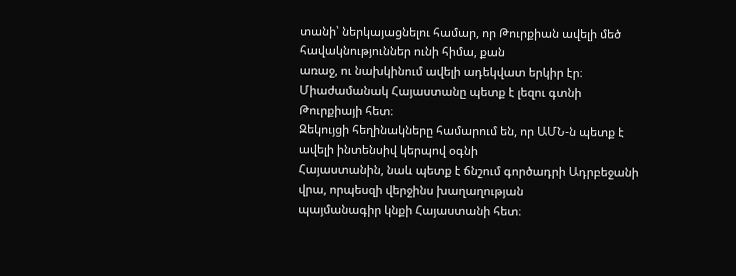տանի՝ ներկայացնելու համար, որ Թուրքիան ավելի մեծ հավակնություններ ունի հիմա, քան
առաջ, ու նախկինում ավելի ադեկվատ երկիր էր։ Միաժամանակ Հայաստանը պետք է լեզու գտնի
Թուրքիայի հետ։
Զեկույցի հեղինակները համարում են, որ ԱՄՆ-ն պետք է ավելի ինտենսիվ կերպով օգնի
Հայաստանին, նաև պետք է ճնշում գործադրի Ադրբեջանի վրա, որպեսզի վերջինս խաղաղության
պայմանագիր կնքի Հայաստանի հետ։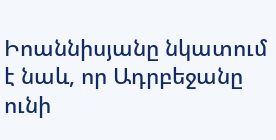Իոաննիսյանը նկատում է նաև, որ Ադրբեջանը ունի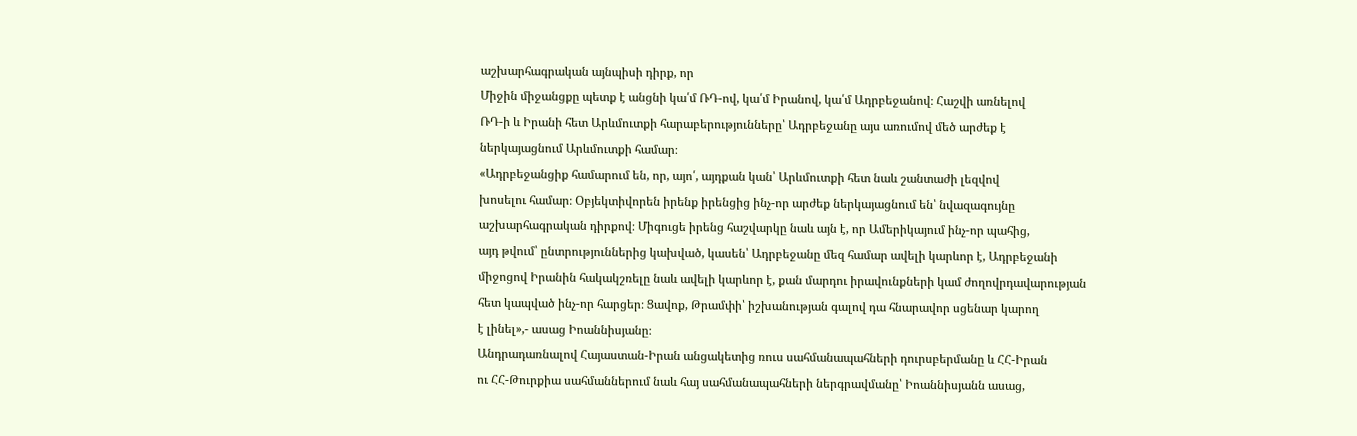աշխարհագրական այնպիսի դիրք, որ
Միջին միջանցքը պետք է անցնի կա՛մ ՌԴ-ով, կա՛մ Իրանով, կա՛մ Ադրբեջանով։ Հաշվի առնելով
ՌԴ-ի և Իրանի հետ Արևմուտքի հարաբերությունները՝ Ադրբեջանը այս առումով մեծ արժեք է
ներկայացնում Արևմուտքի համար։
«Ադրբեջանցիք համարում են, որ, այո՛, այդքան կան՝ Արևմուտքի հետ նաև շանտաժի լեզվով
խոսելու համար։ Օբյեկտիվորեն իրենք իրենցից ինչ-որ արժեք ներկայացնում են՝ նվազագույնը
աշխարհագրական դիրքով։ Միգուցե իրենց հաշվարկը նաև այն է, որ Ամերիկայում ինչ-որ պահից,
այդ թվում՝ ընտրություններից կախված, կասեն՝ Ադրբեջանը մեզ համար ավելի կարևոր է, Ադրբեջանի
միջոցով Իրանին հակակշռելը նաև ավելի կարևոր է, քան մարդու իրավունքների կամ ժողովրդավարության
հետ կապված ինչ-որ հարցեր։ Ցավոք, Թրամփի՝ իշխանության գալով դա հնարավոր սցենար կարող
է լինել»,- ասաց Իոաննիսյանը։
Անդրադառնալով Հայաստան-Իրան անցակետից ռուս սահմանապահների դուրսբերմանը և ՀՀ-Իրան
ու ՀՀ-Թուրքիա սահմաններում նաև հայ սահմանապահների ներգրավմանը՝ Իոաննիսյանն ասաց,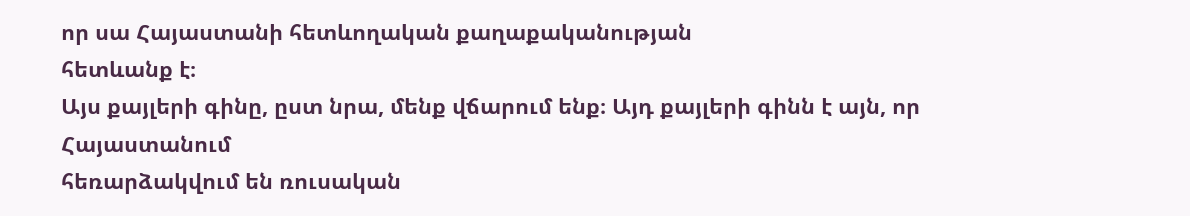որ սա Հայաստանի հետևողական քաղաքականության
հետևանք է։
Այս քայլերի գինը, ըստ նրա, մենք վճարում ենք։ Այդ քայլերի գինն է այն, որ Հայաստանում
հեռարձակվում են ռուսական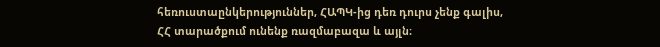հեռուստաընկերություններ, ՀԱՊԿ-ից դեռ դուրս չենք գալիս,
ՀՀ տարածքում ունենք ռազմաբազա և այլն։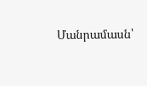Մանրամասն՝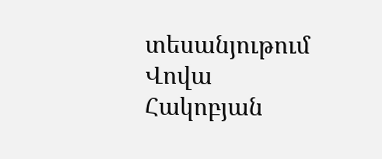տեսանյութում
Վովա Հակոբյան